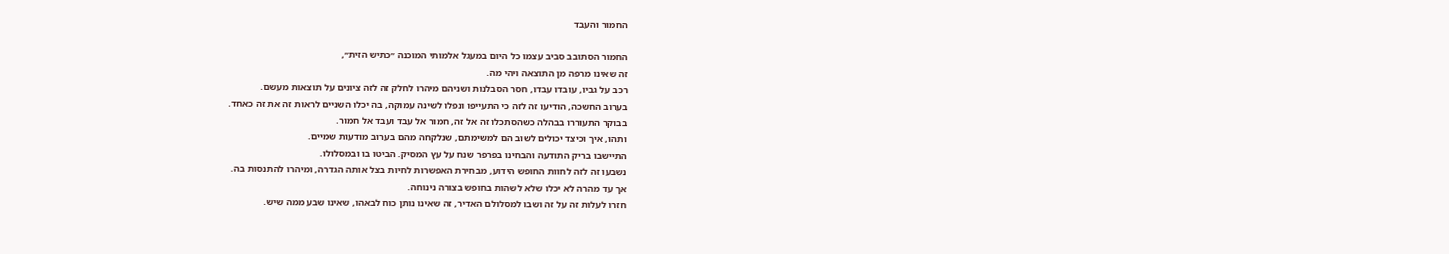החמור והעבד

החמור הסתובב סביב עצמו כל היום במעגל אלמותי המוכנה ״כתיש הזית״,
זה שאינו מרפה מן התוצאה ויהי מה.
רכב על גביו, עובדו עבדו, חסר הסבלנות ושניהם מיהרו לחלק זה לזה ציונים על תוצאות מעשם.
בערוב החשכה, הודיעו זה לזה כי התעייפו ונפלו לשינה עמוקה, בה יכלו השניים לראות זה את זה כאחד.
בבוקר התעוררו בבהלה כשהסתכלו זה אל זה, חמור אל עבד ועבד אל חמור.
ותהו, איך וכיצד יכולים לשוב הם למשימתם, שנלקחה מהם בערוב מודעות שמיים.
התיישבו בריק התודעה והבחינו בפרפר שנח על עץ המסיק. הביטו בו ובמסלולו.
נשבעו זה לזה לחוות החופש הידוע, מבחירת האפשרות לחיות בצל אותה הגדרה, ומיהרו להתנסות בה.
אך עד מהרה לא יכלו שלא לשהות בחופש בצורה נינוחה.
חזרו לעלות זה על זה ושבו למסלולם האדיר, זה שאינו נותן כוח לבאהו, שאינו שבע ממה שיש.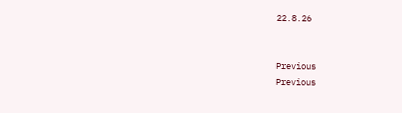22.8.26


Previous
Previous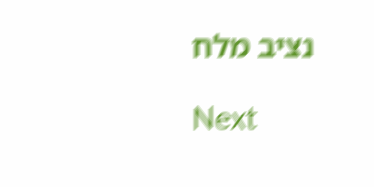נציב מלח

Next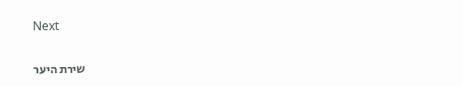Next

שירת היער